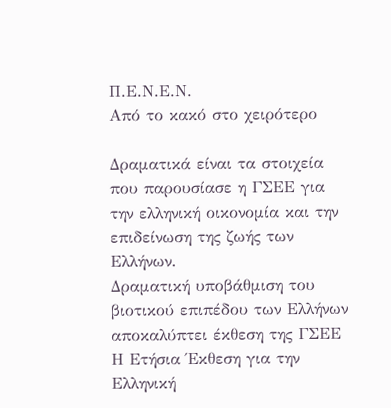Π.Ε.Ν.Ε.Ν.
Από το κακό στο χειρότερο

Δραματικά είναι τα στοιχεία που παρουσίασε η ΓΣΕΕ για την ελληνική οικονομία και την επιδείνωση της ζωής των Ελλήνων.
Δραματική υποβάθμιση του βιοτικού επιπέδου των Ελλήνων αποκαλύπτει έκθεση της ΓΣΕΕ Η Ετήσια Έκθεση για την Ελληνική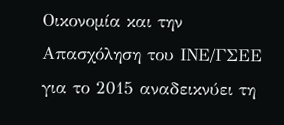Οικονομία και την Απασχόληση του ΙΝΕ/ΓΣΕΕ για το 2015 αναδεικνύει τη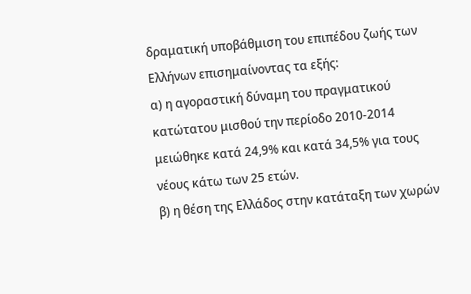δραματική υποβάθμιση του επιπέδου ζωής των Ελλήνων επισημαίνοντας τα εξής:
α) η αγοραστική δύναμη του πραγματικού κατώτατου μισθού την περίοδο 2010-2014 μειώθηκε κατά 24,9% και κατά 34,5% για τους νέους κάτω των 25 ετών.
β) η θέση της Ελλάδος στην κατάταξη των χωρών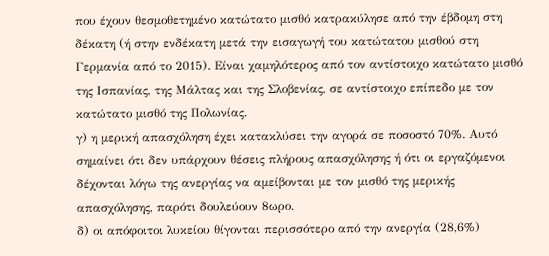που έχουν θεσμοθετημένο κατώτατο μισθό κατρακύλησε από την έβδομη στη δέκατη (ή στην ενδέκατη μετά την εισαγωγή του κατώτατου μισθού στη Γερμανία από το 2015). Είναι χαμηλότερος από τον αντίστοιχο κατώτατο μισθό της Ισπανίας, της Μάλτας και της Σλοβενίας, σε αντίστοιχο επίπεδο με τον κατώτατο μισθό της Πολωνίας.
γ) η μερική απασχόληση έχει κατακλύσει την αγορά σε ποσοστό 70%. Αυτό σημαίνει ότι δεν υπάρχουν θέσεις πλήρους απασχόλησης ή ότι οι εργαζόμενοι δέχονται λόγω της ανεργίας να αμείβονται με τον μισθό της μερικής απασχόλησης, παρότι δουλεύουν 8ωρο.
δ) οι απόφοιτοι λυκείου θίγονται περισσότερο από την ανεργία (28,6%)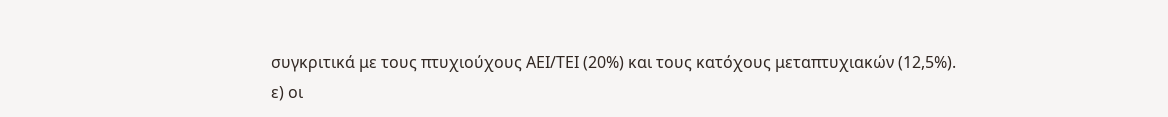συγκριτικά με τους πτυχιούχους ΑΕΙ/ΤΕΙ (20%) και τους κατόχους μεταπτυχιακών (12,5%).
ε) οι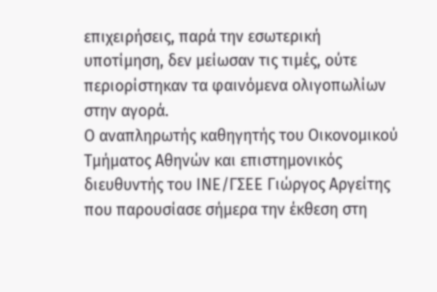επιχειρήσεις, παρά την εσωτερική υποτίμηση, δεν μείωσαν τις τιμές, ούτε περιορίστηκαν τα φαινόμενα ολιγοπωλίων στην αγορά.
Ο αναπληρωτής καθηγητής του Οικονομικού Τμήματος Αθηνών και επιστημονικός διευθυντής του ΙΝΕ/ΓΣΕΕ Γιώργος Αργείτης που παρουσίασε σήμερα την έκθεση στη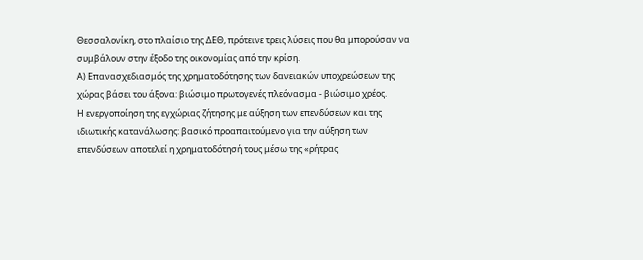Θεσσαλονίκη, στο πλαίσιο της ΔΕΘ, πρότεινε τρεις λύσεις που θα μπορούσαν να συμβάλουν στην έξοδο της οικονομίας από την κρίση.
Α) Επανασχεδιασμός της χρηματοδότησης των δανειακών υποχρεώσεων της χώρας βάσει του άξονα: βιώσιμο πρωτογενές πλεόνασμα - βιώσιμο χρέος.
Η ενεργοποίηση της εγχώριας ζήτησης με αύξηση των επενδύσεων και της ιδιωτικής κατανάλωσης: βασικό προαπαιτούμενο για την αύξηση των επενδύσεων αποτελεί η χρηματοδότησή τους μέσω της «ρήτρας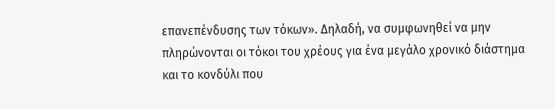επανεπένδυσης των τόκων». Δηλαδή, να συμφωνηθεί να μην πληρώνονται οι τόκοι του χρέους για ένα μεγάλο χρονικό διάστημα και το κονδύλι που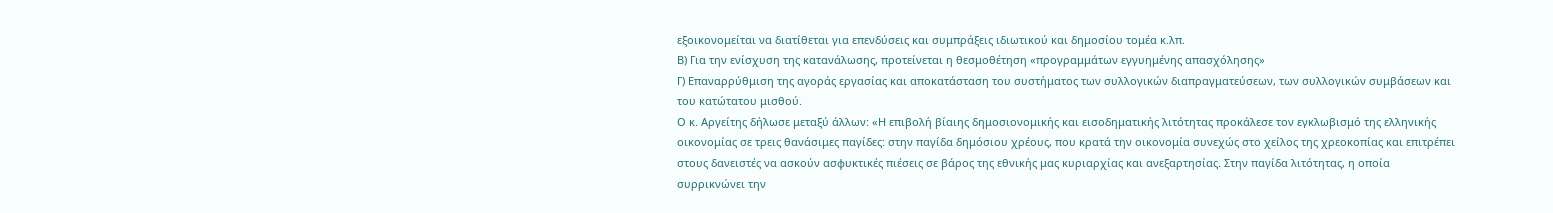εξοικονομείται να διατίθεται για επενδύσεις και συμπράξεις ιδιωτικού και δημοσίου τομέα κ.λπ.
Β) Για την ενίσχυση της κατανάλωσης, προτείνεται η θεσμοθέτηση «προγραμμάτων εγγυημένης απασχόλησης»
Γ) Επαναρρύθμιση της αγοράς εργασίας και αποκατάσταση του συστήματος των συλλογικών διαπραγματεύσεων, των συλλογικών συμβάσεων και του κατώτατου μισθού.
Ο κ. Αργείτης δήλωσε μεταξύ άλλων: «Η επιβολή βίαιης δημοσιονομικής και εισοδηματικής λιτότητας προκάλεσε τον εγκλωβισμό της ελληνικής οικονομίας σε τρεις θανάσιμες παγίδες: στην παγίδα δημόσιου χρέους, που κρατά την οικονομία συνεχώς στο χείλος της χρεοκοπίας και επιτρέπει στους δανειστές να ασκούν ασφυκτικές πιέσεις σε βάρος της εθνικής μας κυριαρχίας και ανεξαρτησίας. Στην παγίδα λιτότητας, η οποία συρρικνώνει την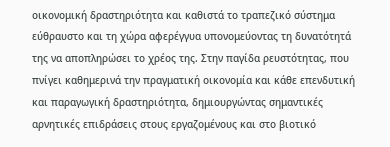οικονομική δραστηριότητα και καθιστά το τραπεζικό σύστημα εύθραυστο και τη χώρα αφερέγγυα υπονομεύοντας τη δυνατότητά της να αποπληρώσει το χρέος της. Στην παγίδα ρευστότητας, που πνίγει καθημερινά την πραγματική οικονομία και κάθε επενδυτική και παραγωγική δραστηριότητα, δημιουργώντας σημαντικές αρνητικές επιδράσεις στους εργαζομένους και στο βιοτικό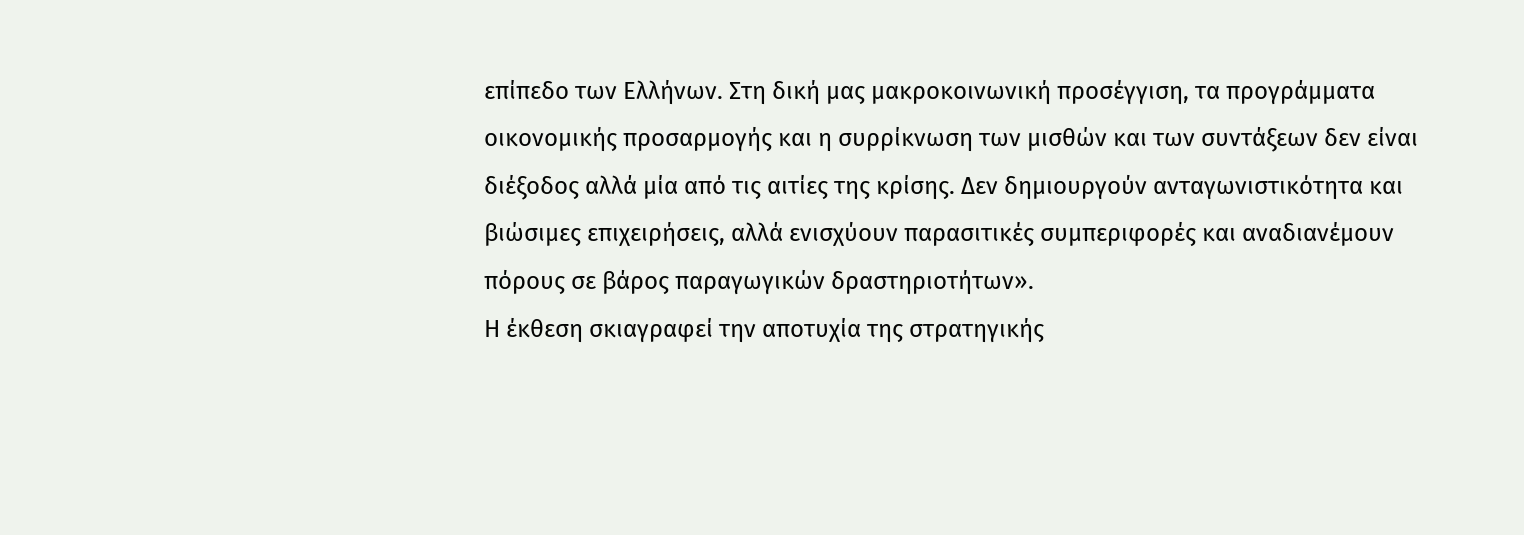επίπεδο των Ελλήνων. Στη δική μας μακροκοινωνική προσέγγιση, τα προγράμματα οικονομικής προσαρμογής και η συρρίκνωση των μισθών και των συντάξεων δεν είναι διέξοδος αλλά μία από τις αιτίες της κρίσης. Δεν δημιουργούν ανταγωνιστικότητα και βιώσιμες επιχειρήσεις, αλλά ενισχύουν παρασιτικές συμπεριφορές και αναδιανέμουν πόρους σε βάρος παραγωγικών δραστηριοτήτων».
Η έκθεση σκιαγραφεί την αποτυχία της στρατηγικής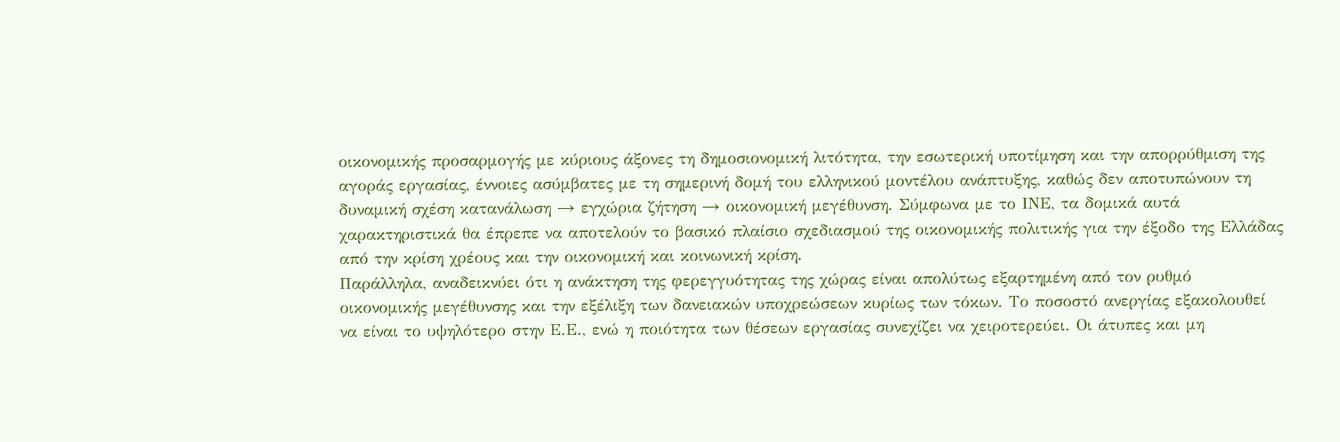οικονομικής προσαρμογής με κύριους άξονες τη δημοσιονομική λιτότητα, την εσωτερική υποτίμηση και την απορρύθμιση της αγοράς εργασίας, έννοιες ασύμβατες με τη σημερινή δομή του ελληνικού μοντέλου ανάπτυξης, καθώς δεν αποτυπώνουν τη δυναμική σχέση κατανάλωση → εγχώρια ζήτηση → οικονομική μεγέθυνση. Σύμφωνα με το ΙΝΕ, τα δομικά αυτά χαρακτηριστικά θα έπρεπε να αποτελούν το βασικό πλαίσιο σχεδιασμού της οικονομικής πολιτικής για την έξοδο της Ελλάδας από την κρίση χρέους και την οικονομική και κοινωνική κρίση.
Παράλληλα, αναδεικνύει ότι η ανάκτηση της φερεγγυότητας της χώρας είναι απολύτως εξαρτημένη από τον ρυθμό οικονομικής μεγέθυνσης και την εξέλιξη των δανειακών υποχρεώσεων κυρίως των τόκων. Το ποσοστό ανεργίας εξακολουθεί να είναι το υψηλότερο στην Ε.Ε., ενώ η ποιότητα των θέσεων εργασίας συνεχίζει να χειροτερεύει. Οι άτυπες και μη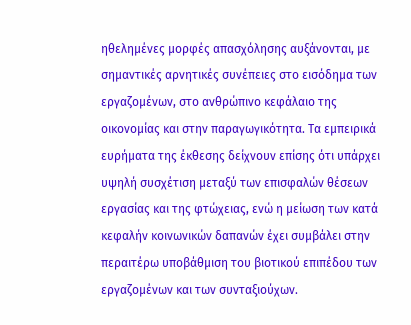ηθελημένες μορφές απασχόλησης αυξάνονται, με σημαντικές αρνητικές συνέπειες στο εισόδημα των εργαζομένων, στο ανθρώπινο κεφάλαιο της οικονομίας και στην παραγωγικότητα. Τα εμπειρικά ευρήματα της έκθεσης δείχνουν επίσης ότι υπάρχει υψηλή συσχέτιση μεταξύ των επισφαλών θέσεων εργασίας και της φτώχειας, ενώ η μείωση των κατά κεφαλήν κοινωνικών δαπανών έχει συμβάλει στην περαιτέρω υποβάθμιση του βιοτικού επιπέδου των εργαζομένων και των συνταξιούχων.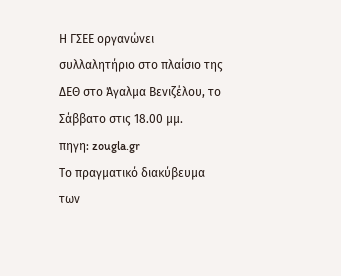Η ΓΣΕΕ οργανώνει συλλαλητήριο στο πλαίσιο της ΔΕΘ στο Άγαλμα Βενιζέλου, το Σάββατο στις 18.00 μμ.
πηγη: zougla.gr
Το πραγματικό διακύβευμα των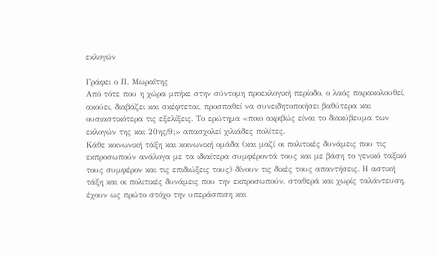εκλογών

Γράφει ο Π. Μωραΐτης
Από τότε που η χώρα μπήκε στην σύντομη προεκλογική περίοδο, ο λαός παρακολουθεί, ακούει, διαβάζει και σκέφτεται, προσπαθεί να συνειδητοποιήσει βαθύτερα και ουσιαστικότερα τις εξελίξεις. Το ερώτημα «ποιο ακριβώς είναι το διακύβευμα των εκλογών της και 20ης/9;» απασχολεί χιλιάδες πολίτες.
Κάθε κοινωνική τάξη και κοινωνική ομάδα (και μαζί οι πολιτικές δυνάμεις που τις εκπροσωπούν ανάλογα με τα ιδιαίτερα συμφέροντά τους και με βάση το γενικό ταξικό τους συμφέρον και τις επιδιώξεις τους) δίνουν τις δικές τους απαντήσεις. Η αστική τάξη και οι πολιτικές δυνάμεις που την εκπροσωπούν, σταθερά και χωρίς ταλάντευση, έχουν ως πρώτο στόχο την υπεράσπιση και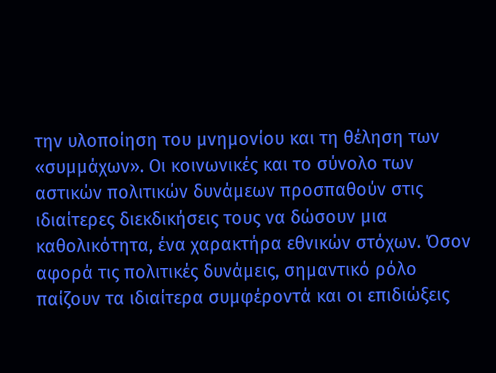την υλοποίηση του μνημονίου και τη θέληση των «συμμάχων». Οι κοινωνικές και το σύνολο των αστικών πολιτικών δυνάμεων προσπαθούν στις ιδιαίτερες διεκδικήσεις τους να δώσουν μια καθολικότητα, ένα χαρακτήρα εθνικών στόχων. Όσον αφορά τις πολιτικές δυνάμεις, σημαντικό ρόλο παίζουν τα ιδιαίτερα συμφέροντά και οι επιδιώξεις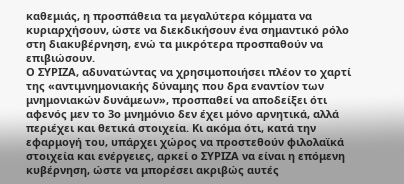καθεμιάς, η προσπάθεια τα μεγαλύτερα κόμματα να κυριαρχήσουν, ώστε να διεκδικήσουν ένα σημαντικό ρόλο στη διακυβέρνηση, ενώ τα μικρότερα προσπαθούν να επιβιώσουν.
Ο ΣΥΡΙΖΑ, αδυνατώντας να χρησιμοποιήσει πλέον το χαρτί της «αντιμνημονιακής δύναμης που δρα εναντίον των μνημονιακών δυνάμεων», προσπαθεί να αποδείξει ότι αφενός μεν το 3ο μνημόνιο δεν έχει μόνο αρνητικά, αλλά περιέχει και θετικά στοιχεία. Κι ακόμα ότι, κατά την εφαρμογή του, υπάρχει χώρος να προστεθούν φιλολαϊκά στοιχεία και ενέργειες, αρκεί ο ΣΥΡΙΖΑ να είναι η επόμενη κυβέρνηση, ώστε να μπορέσει ακριβώς αυτές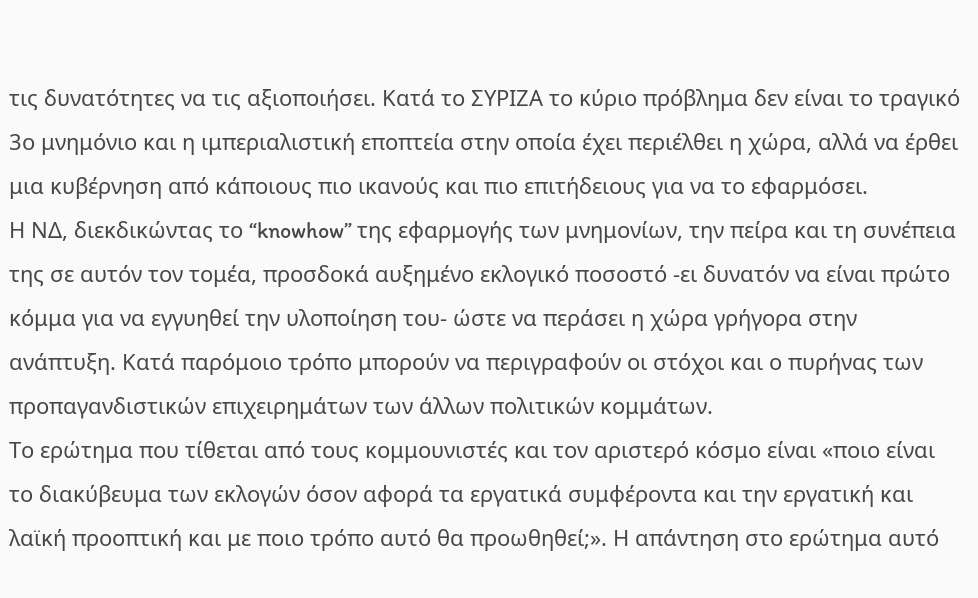τις δυνατότητες να τις αξιοποιήσει. Κατά το ΣΥΡΙΖΑ το κύριο πρόβλημα δεν είναι το τραγικό 3ο μνημόνιο και η ιμπεριαλιστική εποπτεία στην οποία έχει περιέλθει η χώρα, αλλά να έρθει μια κυβέρνηση από κάποιους πιο ικανούς και πιο επιτήδειους για να το εφαρμόσει.
Η ΝΔ, διεκδικώντας το “knowhow” της εφαρμογής των μνημονίων, την πείρα και τη συνέπεια της σε αυτόν τον τομέα, προσδοκά αυξημένο εκλογικό ποσοστό -ει δυνατόν να είναι πρώτο κόμμα για να εγγυηθεί την υλοποίηση του- ώστε να περάσει η χώρα γρήγορα στην ανάπτυξη. Κατά παρόμοιο τρόπο μπορούν να περιγραφούν οι στόχοι και ο πυρήνας των προπαγανδιστικών επιχειρημάτων των άλλων πολιτικών κομμάτων.
Το ερώτημα που τίθεται από τους κομμουνιστές και τον αριστερό κόσμο είναι «ποιο είναι το διακύβευμα των εκλογών όσον αφορά τα εργατικά συμφέροντα και την εργατική και λαϊκή προοπτική και με ποιο τρόπο αυτό θα προωθηθεί;». Η απάντηση στο ερώτημα αυτό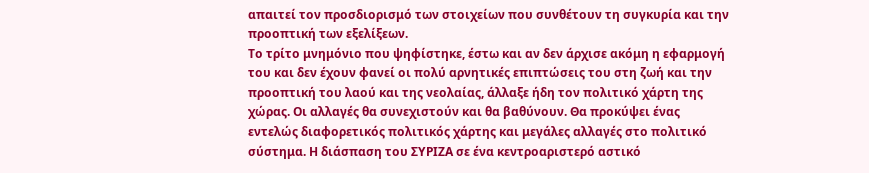απαιτεί τον προσδιορισμό των στοιχείων που συνθέτουν τη συγκυρία και την προοπτική των εξελίξεων.
Το τρίτο μνημόνιο που ψηφίστηκε, έστω και αν δεν άρχισε ακόμη η εφαρμογή του και δεν έχουν φανεί οι πολύ αρνητικές επιπτώσεις του στη ζωή και την προοπτική του λαού και της νεολαίας, άλλαξε ήδη τον πολιτικό χάρτη της χώρας. Οι αλλαγές θα συνεχιστούν και θα βαθύνουν. Θα προκύψει ένας εντελώς διαφορετικός πολιτικός χάρτης και μεγάλες αλλαγές στο πολιτικό σύστημα. Η διάσπαση του ΣΥΡΙΖΑ σε ένα κεντροαριστερό αστικό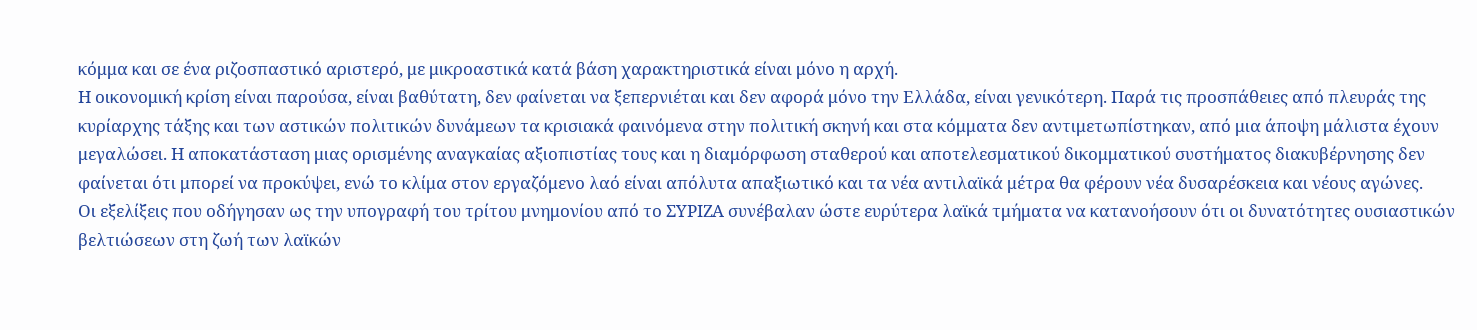κόμμα και σε ένα ριζοσπαστικό αριστερό, με μικροαστικά κατά βάση χαρακτηριστικά είναι μόνο η αρχή.
Η οικονομική κρίση είναι παρούσα, είναι βαθύτατη, δεν φαίνεται να ξεπερνιέται και δεν αφορά μόνο την Ελλάδα, είναι γενικότερη. Παρά τις προσπάθειες από πλευράς της κυρίαρχης τάξης και των αστικών πολιτικών δυνάμεων τα κρισιακά φαινόμενα στην πολιτική σκηνή και στα κόμματα δεν αντιμετωπίστηκαν, από μια άποψη μάλιστα έχουν μεγαλώσει. Η αποκατάσταση μιας ορισμένης αναγκαίας αξιοπιστίας τους και η διαμόρφωση σταθερού και αποτελεσματικού δικομματικού συστήματος διακυβέρνησης δεν φαίνεται ότι μπορεί να προκύψει, ενώ το κλίμα στον εργαζόμενο λαό είναι απόλυτα απαξιωτικό και τα νέα αντιλαϊκά μέτρα θα φέρουν νέα δυσαρέσκεια και νέους αγώνες.
Οι εξελίξεις που οδήγησαν ως την υπογραφή του τρίτου μνημονίου από το ΣΥΡΙΖΑ συνέβαλαν ώστε ευρύτερα λαϊκά τμήματα να κατανοήσουν ότι οι δυνατότητες ουσιαστικών βελτιώσεων στη ζωή των λαϊκών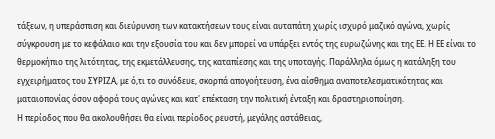τάξεων, η υπεράσπιση και διεύρυνση των κατακτήσεων τους είναι αυταπάτη χωρίς ισχυρό μαζικό αγώνα, χωρίς σύγκρουση με το κεφάλαιο και την εξουσία του και δεν μπορεί να υπάρξει εντός της ευρωζώνης και της ΕΕ. Η ΕΕ είναι το θερμοκήπιο της λιτότητας, της εκμετάλλευσης, της καταπίεσης και της υποταγής. Παράλληλα όμως η κατάληξη του εγχειρήματος του ΣΥΡΙΖΑ, με ό,τι το συνόδευε, σκορπά απογοήτευση, ένα αίσθημα αναποτελεσματικότητας και ματαιοπονίας όσον αφορά τους αγώνες και κατ' επέκταση την πολιτική ένταξη και δραστηριοποίηση.
Η περίοδος που θα ακολουθήσει θα είναι περίοδος ρευστή, μεγάλης αστάθειας,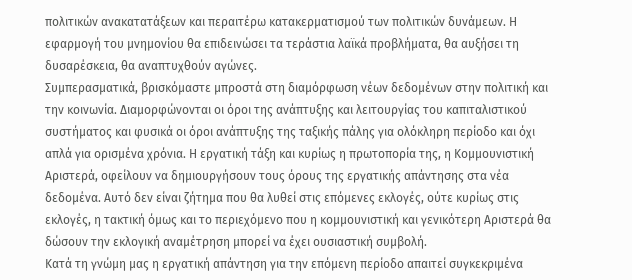πολιτικών ανακατατάξεων και περαιτέρω κατακερματισμού των πολιτικών δυνάμεων. Η εφαρμογή του μνημονίου θα επιδεινώσει τα τεράστια λαϊκά προβλήματα, θα αυξήσει τη δυσαρέσκεια, θα αναπτυχθούν αγώνες.
Συμπερασματικά, βρισκόμαστε μπροστά στη διαμόρφωση νέων δεδομένων στην πολιτική και την κοινωνία. Διαμορφώνονται οι όροι της ανάπτυξης και λειτουργίας του καπιταλιστικού συστήματος και φυσικά οι όροι ανάπτυξης της ταξικής πάλης για ολόκληρη περίοδο και όχι απλά για ορισμένα χρόνια. Η εργατική τάξη και κυρίως η πρωτοπορία της, η Κομμουνιστική Αριστερά, οφείλουν να δημιουργήσουν τους όρους της εργατικής απάντησης στα νέα δεδομένα. Αυτό δεν είναι ζήτημα που θα λυθεί στις επόμενες εκλογές, ούτε κυρίως στις εκλογές, η τακτική όμως και το περιεχόμενο που η κομμουνιστική και γενικότερη Αριστερά θα δώσουν την εκλογική αναμέτρηση μπορεί να έχει ουσιαστική συμβολή.
Κατά τη γνώμη μας η εργατική απάντηση για την επόμενη περίοδο απαιτεί συγκεκριμένα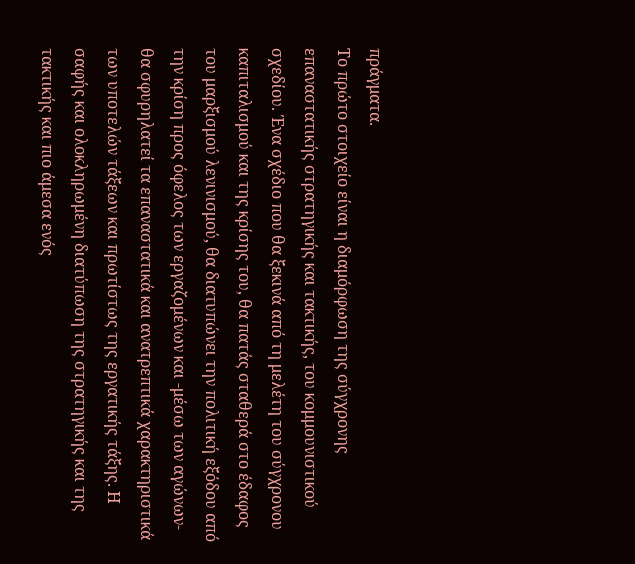πράγματα.
Το πρώτο στοιχείο είναι η διαμόρφωση της σύγχρονης επαναστατικής στρατηγικής και τακτικής, του κομμουνιστικού σχεδίου. Ένα σχέδιο που θα ξεκινά από τη μελέτη του σύγχρονου καπιταλισμού και της κρίσης του, θα πατάς σταθερά στο έδαφος του μαρξισμού λενινισμού, θα διατυπώνει την πολιτική εξόδου από την κρίση προς όφελος των εργαζομένων και -μέσω των αγώνων- θα σφυρηλατεί τα επαναστατικά και ανατρεπτικά χαρακτηριστικά των υποτελών τάξεων και πρωτίστως της εργατικής τάξης. Η σαφής και ολοκληρωμένη διατύπωση της στρατηγικής και της τακτικής και πιο άμεσα ενός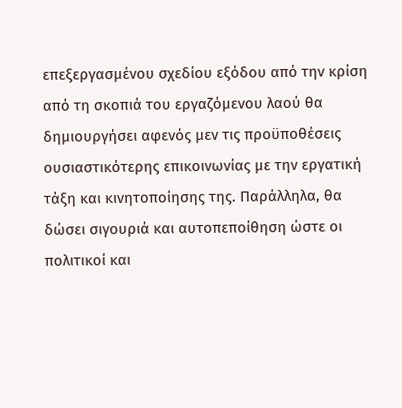επεξεργασμένου σχεδίου εξόδου από την κρίση από τη σκοπιά του εργαζόμενου λαού θα δημιουργήσει αφενός μεν τις προϋποθέσεις ουσιαστικότερης επικοινωνίας με την εργατική τάξη και κινητοποίησης της. Παράλληλα, θα δώσει σιγουριά και αυτοπεποίθηση ώστε οι πολιτικοί και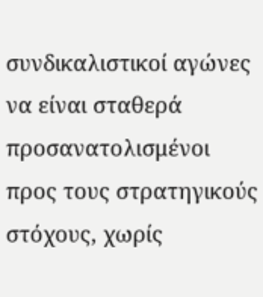συνδικαλιστικοί αγώνες να είναι σταθερά προσανατολισμένοι προς τους στρατηγικούς στόχους, χωρίς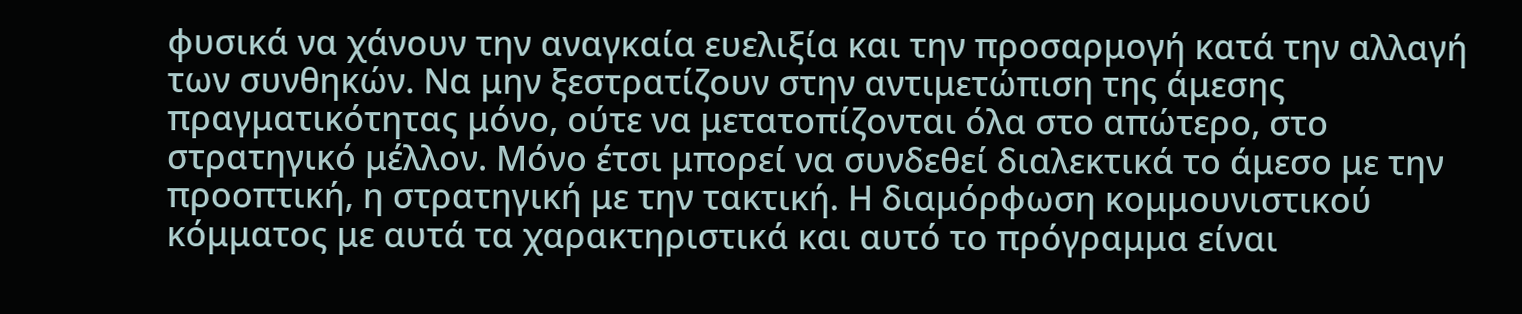φυσικά να χάνουν την αναγκαία ευελιξία και την προσαρμογή κατά την αλλαγή των συνθηκών. Να μην ξεστρατίζουν στην αντιμετώπιση της άμεσης πραγματικότητας μόνο, ούτε να μετατοπίζονται όλα στο απώτερο, στο στρατηγικό μέλλον. Μόνο έτσι μπορεί να συνδεθεί διαλεκτικά το άμεσο με την προοπτική, η στρατηγική με την τακτική. Η διαμόρφωση κομμουνιστικού κόμματος με αυτά τα χαρακτηριστικά και αυτό το πρόγραμμα είναι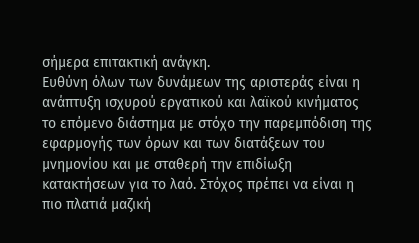σήμερα επιτακτική ανάγκη.
Ευθύνη όλων των δυνάμεων της αριστεράς είναι η ανάπτυξη ισχυρού εργατικού και λαϊκού κινήματος το επόμενο διάστημα με στόχο την παρεμπόδιση της εφαρμογής των όρων και των διατάξεων του μνημονίου και με σταθερή την επιδίωξη κατακτήσεων για το λαό. Στόχος πρέπει να είναι η πιο πλατιά μαζική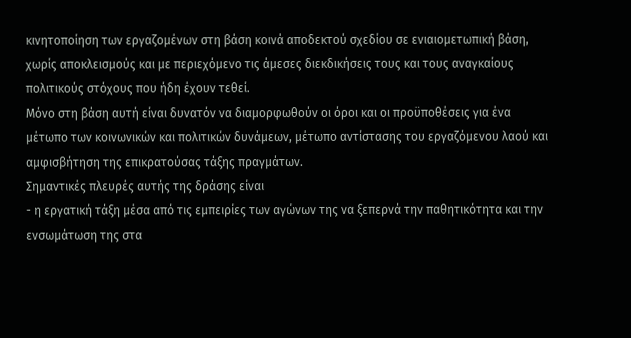κινητοποίηση των εργαζομένων στη βάση κοινά αποδεκτού σχεδίου σε ενιαιομετωπική βάση, χωρίς αποκλεισμούς και με περιεχόμενο τις άμεσες διεκδικήσεις τους και τους αναγκαίους πολιτικούς στόχους που ήδη έχουν τεθεί.
Μόνο στη βάση αυτή είναι δυνατόν να διαμορφωθούν οι όροι και οι προϋποθέσεις για ένα μέτωπο των κοινωνικών και πολιτικών δυνάμεων, μέτωπο αντίστασης του εργαζόμενου λαού και αμφισβήτηση της επικρατούσας τάξης πραγμάτων.
Σημαντικές πλευρές αυτής της δράσης είναι
- η εργατική τάξη μέσα από τις εμπειρίες των αγώνων της να ξεπερνά την παθητικότητα και την ενσωμάτωση της στα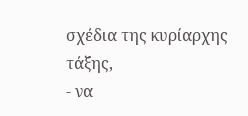σχέδια της κυρίαρχης τάξης,
- να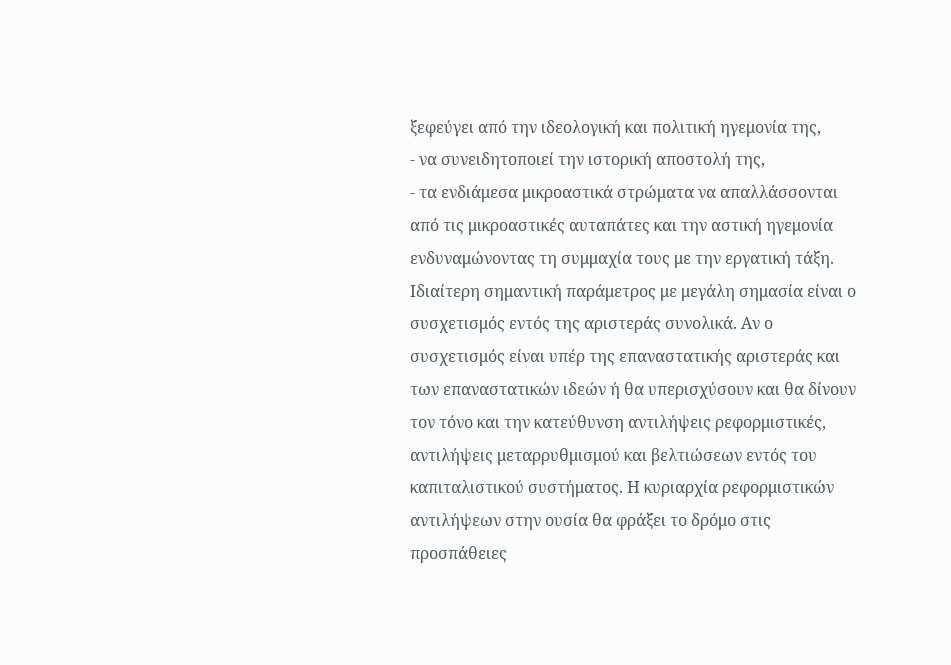ξεφεύγει από την ιδεολογική και πολιτική ηγεμονία της,
- να συνειδητοποιεί την ιστορική αποστολή της,
- τα ενδιάμεσα μικροαστικά στρώματα να απαλλάσσονται από τις μικροαστικές αυταπάτες και την αστική ηγεμονία ενδυναμώνοντας τη συμμαχία τους με την εργατική τάξη.
Ιδιαίτερη σημαντική παράμετρος με μεγάλη σημασία είναι ο συσχετισμός εντός της αριστεράς συνολικά. Αν ο συσχετισμός είναι υπέρ της επαναστατικής αριστεράς και των επαναστατικών ιδεών ή θα υπερισχύσουν και θα δίνουν τον τόνο και την κατεύθυνση αντιλήψεις ρεφορμιστικές, αντιλήψεις μεταρρυθμισμού και βελτιώσεων εντός του καπιταλιστικού συστήματος. Η κυριαρχία ρεφορμιστικών αντιλήψεων στην ουσία θα φράξει το δρόμο στις προσπάθειες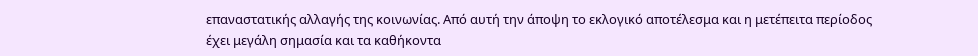επαναστατικής αλλαγής της κοινωνίας. Από αυτή την άποψη το εκλογικό αποτέλεσμα και η μετέπειτα περίοδος έχει μεγάλη σημασία και τα καθήκοντα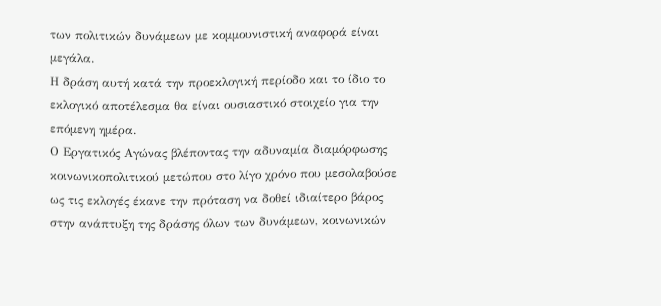των πολιτικών δυνάμεων με κομμουνιστική αναφορά είναι μεγάλα.
Η δράση αυτή κατά την προεκλογική περίοδο και το ίδιο το εκλογικό αποτέλεσμα θα είναι ουσιαστικό στοιχείο για την επόμενη ημέρα.
Ο Εργατικός Αγώνας βλέποντας την αδυναμία διαμόρφωσης κοινωνικοπολιτικού μετώπου στο λίγο χρόνο που μεσολαβούσε ως τις εκλογές έκανε την πρόταση να δοθεί ιδιαίτερο βάρος στην ανάπτυξη της δράσης όλων των δυνάμεων, κοινωνικών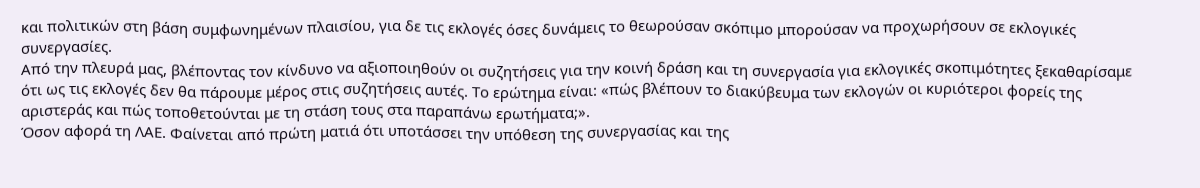και πολιτικών στη βάση συμφωνημένων πλαισίου, για δε τις εκλογές όσες δυνάμεις το θεωρούσαν σκόπιμο μπορούσαν να προχωρήσουν σε εκλογικές συνεργασίες.
Από την πλευρά μας, βλέποντας τον κίνδυνο να αξιοποιηθούν οι συζητήσεις για την κοινή δράση και τη συνεργασία για εκλογικές σκοπιμότητες ξεκαθαρίσαμε ότι ως τις εκλογές δεν θα πάρουμε μέρος στις συζητήσεις αυτές. Το ερώτημα είναι: «πώς βλέπουν το διακύβευμα των εκλογών οι κυριότεροι φορείς της αριστεράς και πώς τοποθετούνται με τη στάση τους στα παραπάνω ερωτήματα;».
Όσον αφορά τη ΛΑΕ. Φαίνεται από πρώτη ματιά ότι υποτάσσει την υπόθεση της συνεργασίας και της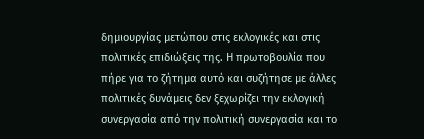δημιουργίας μετώπου στις εκλογικές και στις πολιτικές επιδιώξεις της. Η πρωτοβουλία που πήρε για το ζήτημα αυτό και συζήτησε με άλλες πολιτικές δυνάμεις δεν ξεχωρίζει την εκλογική συνεργασία από την πολιτική συνεργασία και το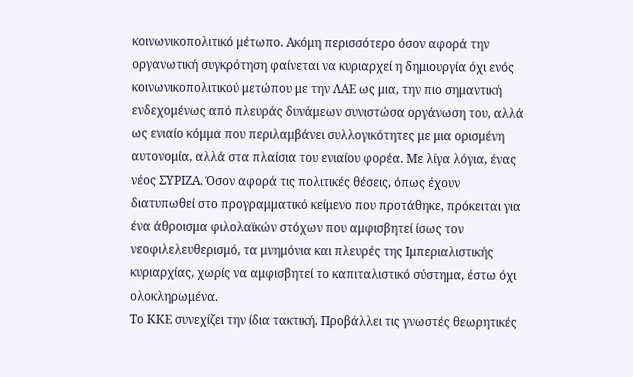κοινωνικοπολιτικό μέτωπο. Ακόμη περισσότερο όσον αφορά την οργανωτική συγκρότηση φαίνεται να κυριαρχεί η δημιουργία όχι ενός κοινωνικοπολιτικού μετώπου με την ΛΑΕ ως μια, την πιο σημαντική ενδεχομένως από πλευράς δυνάμεων συνιστώσα οργάνωση του, αλλά ως ενιαίο κόμμα που περιλαμβάνει συλλογικότητες με μια ορισμένη αυτονομία, αλλά στα πλαίσια του ενιαίου φορέα. Με λίγα λόγια, ένας νέος ΣΥΡΙΖΑ. Όσον αφορά τις πολιτικές θέσεις, όπως έχουν διατυπωθεί στο προγραμματικό κείμενο που προτάθηκε, πρόκειται για ένα άθροισμα φιλολαϊκών στόχων που αμφισβητεί ίσως τον νεοφιλελευθερισμό, τα μνημόνια και πλευρές της Ιμπεριαλιστικής κυριαρχίας, χωρίς να αμφισβητεί το καπιταλιστικό σύστημα, έστω όχι ολοκληρωμένα.
Το ΚΚΕ συνεχίζει την ίδια τακτική. Προβάλλει τις γνωστές θεωρητικές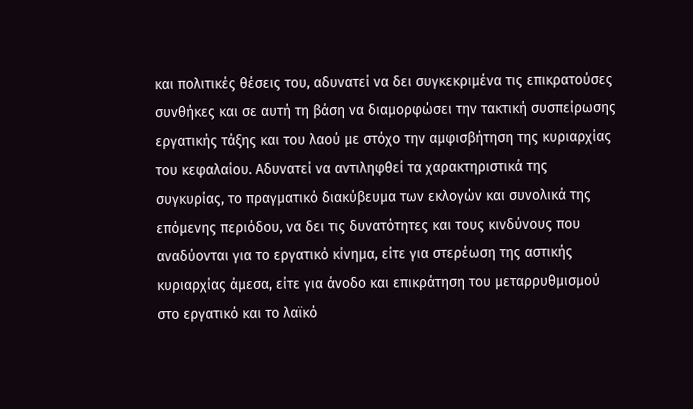και πολιτικές θέσεις του, αδυνατεί να δει συγκεκριμένα τις επικρατούσες συνθήκες και σε αυτή τη βάση να διαμορφώσει την τακτική συσπείρωσης εργατικής τάξης και του λαού με στόχο την αμφισβήτηση της κυριαρχίας του κεφαλαίου. Αδυνατεί να αντιληφθεί τα χαρακτηριστικά της συγκυρίας, το πραγματικό διακύβευμα των εκλογών και συνολικά της επόμενης περιόδου, να δει τις δυνατότητες και τους κινδύνους που αναδύονται για το εργατικό κίνημα, είτε για στερέωση της αστικής κυριαρχίας άμεσα, είτε για άνοδο και επικράτηση του μεταρρυθμισμού στο εργατικό και το λαϊκό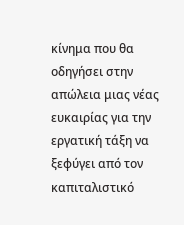κίνημα που θα οδηγήσει στην απώλεια μιας νέας ευκαιρίας για την εργατική τάξη να ξεφύγει από τoν καπιταλιστικό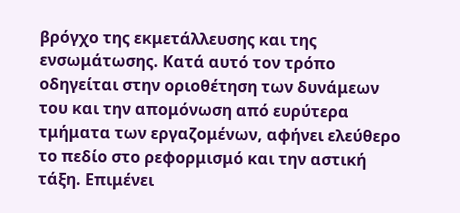βρόγχο της εκμετάλλευσης και της ενσωμάτωσης. Κατά αυτό τον τρόπο οδηγείται στην οριοθέτηση των δυνάμεων του και την απομόνωση από ευρύτερα τμήματα των εργαζομένων, αφήνει ελεύθερο το πεδίο στο ρεφορμισμό και την αστική τάξη. Επιμένει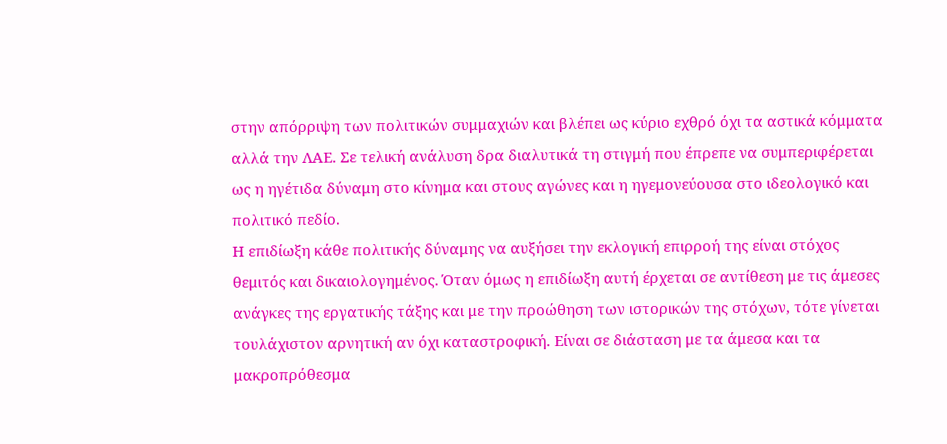στην απόρριψη των πολιτικών συμμαχιών και βλέπει ως κύριο εχθρό όχι τα αστικά κόμματα αλλά την ΛΑΕ. Σε τελική ανάλυση δρα διαλυτικά τη στιγμή που έπρεπε να συμπεριφέρεται ως η ηγέτιδα δύναμη στο κίνημα και στους αγώνες και η ηγεμονεύουσα στο ιδεολογικό και πολιτικό πεδίο.
Η επιδίωξη κάθε πολιτικής δύναμης να αυξήσει την εκλογική επιρροή της είναι στόχος θεμιτός και δικαιολογημένος. Όταν όμως η επιδίωξη αυτή έρχεται σε αντίθεση με τις άμεσες ανάγκες της εργατικής τάξης και με την προώθηση των ιστορικών της στόχων, τότε γίνεται τουλάχιστον αρνητική αν όχι καταστροφική. Είναι σε διάσταση με τα άμεσα και τα μακροπρόθεσμα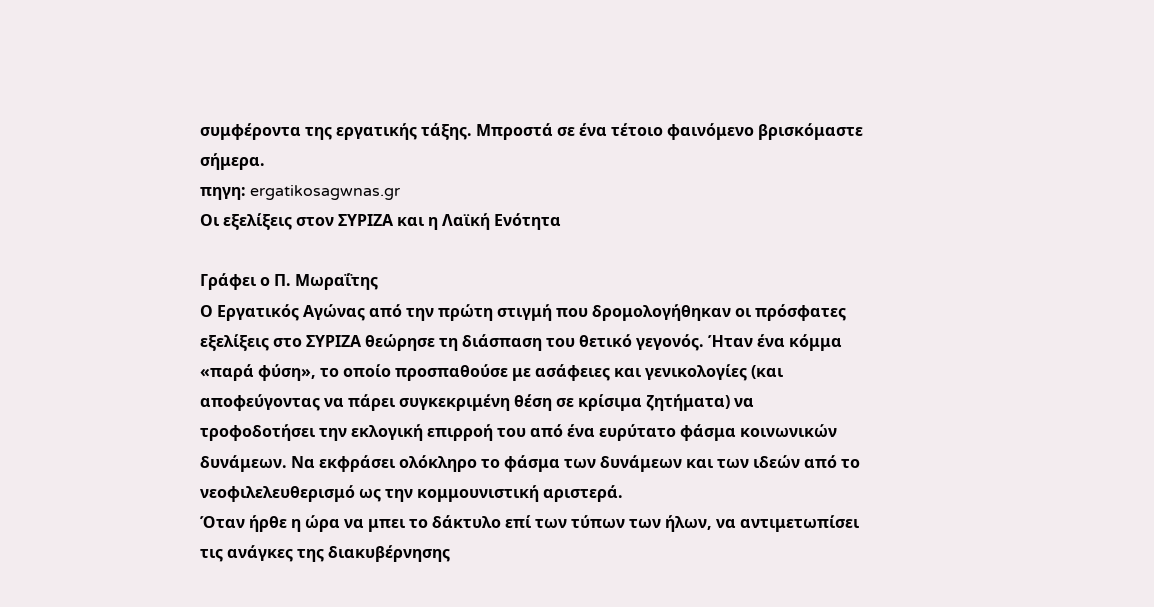συμφέροντα της εργατικής τάξης. Μπροστά σε ένα τέτοιο φαινόμενο βρισκόμαστε σήμερα.
πηγη: ergatikosagwnas.gr
Οι εξελίξεις στον ΣΥΡΙΖΑ και η Λαϊκή Ενότητα

Γράφει ο Π. Μωραΐτης
Ο Εργατικός Αγώνας από την πρώτη στιγμή που δρομολογήθηκαν οι πρόσφατες εξελίξεις στο ΣΥΡΙΖΑ θεώρησε τη διάσπαση του θετικό γεγονός. Ήταν ένα κόμμα «παρά φύση», το οποίο προσπαθούσε με ασάφειες και γενικολογίες (και αποφεύγοντας να πάρει συγκεκριμένη θέση σε κρίσιμα ζητήματα) να τροφοδοτήσει την εκλογική επιρροή του από ένα ευρύτατο φάσμα κοινωνικών δυνάμεων. Να εκφράσει ολόκληρο το φάσμα των δυνάμεων και των ιδεών από το νεοφιλελευθερισμό ως την κομμουνιστική αριστερά.
Όταν ήρθε η ώρα να μπει το δάκτυλο επί των τύπων των ήλων, να αντιμετωπίσει τις ανάγκες της διακυβέρνησης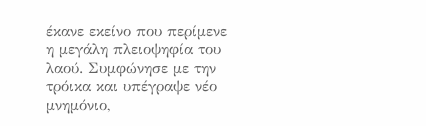έκανε εκείνο που περίμενε η μεγάλη πλειοψηφία του λαού. Συμφώνησε με την τρόικα και υπέγραψε νέο μνημόνιο,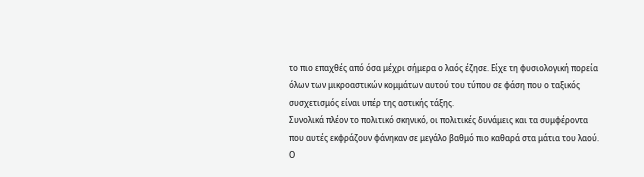το πιο επαχθές από όσα μέχρι σήμερα ο λαός έζησε. Είχε τη φυσιολογική πορεία όλων των μικροαστικών κομμάτων αυτού του τύπου σε φάση που ο ταξικός συσχετισμός είναι υπέρ της αστικής τάξης.
Συνολικά πλέον το πολιτικό σκηνικό, οι πολιτικές δυνάμεις και τα συμφέροντα που αυτές εκφράζουν φάνηκαν σε μεγάλο βαθμό πιο καθαρά στα μάτια του λαού. Ο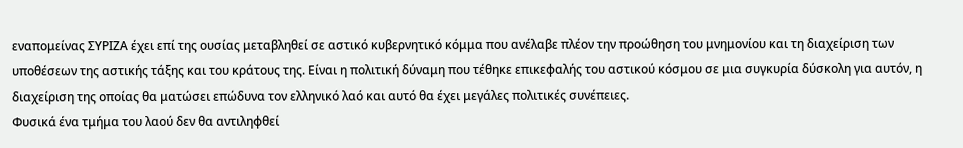εναπομείνας ΣΥΡΙΖΑ έχει επί της ουσίας μεταβληθεί σε αστικό κυβερνητικό κόμμα που ανέλαβε πλέον την προώθηση του μνημονίου και τη διαχείριση των υποθέσεων της αστικής τάξης και του κράτους της. Είναι η πολιτική δύναμη που τέθηκε επικεφαλής του αστικού κόσμου σε μια συγκυρία δύσκολη για αυτόν, η διαχείριση της οποίας θα ματώσει επώδυνα τον ελληνικό λαό και αυτό θα έχει μεγάλες πολιτικές συνέπειες.
Φυσικά ένα τμήμα του λαού δεν θα αντιληφθεί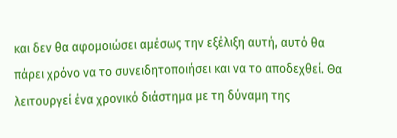και δεν θα αφομοιώσει αμέσως την εξέλιξη αυτή, αυτό θα πάρει χρόνο να το συνειδητοποιήσει και να το αποδεχθεί. Θα λειτουργεί ένα χρονικό διάστημα με τη δύναμη της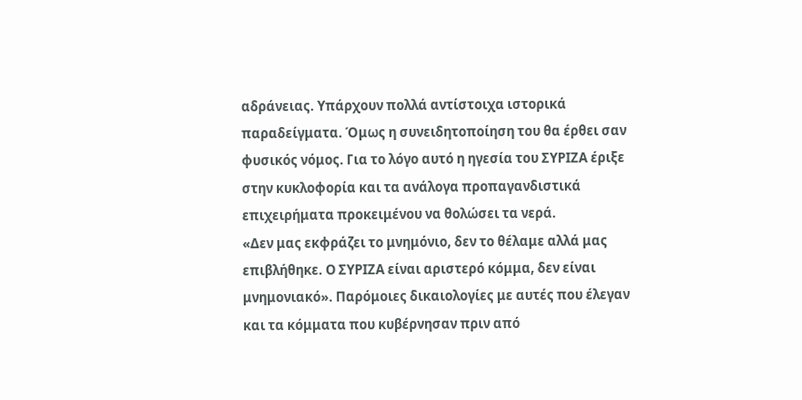αδράνειας. Υπάρχουν πολλά αντίστοιχα ιστορικά παραδείγματα. Όμως η συνειδητοποίηση του θα έρθει σαν φυσικός νόμος. Για το λόγο αυτό η ηγεσία του ΣΥΡΙΖΑ έριξε στην κυκλοφορία και τα ανάλογα προπαγανδιστικά επιχειρήματα προκειμένου να θολώσει τα νερά.
«Δεν μας εκφράζει το μνημόνιο, δεν το θέλαμε αλλά μας επιβλήθηκε. Ο ΣΥΡΙΖΑ είναι αριστερό κόμμα, δεν είναι μνημονιακό». Παρόμοιες δικαιολογίες με αυτές που έλεγαν και τα κόμματα που κυβέρνησαν πριν από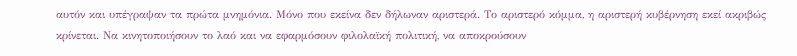αυτόν και υπέγραψαν τα πρώτα μνημόνια. Μόνο που εκείνα δεν δήλωναν αριστερά. Το αριστερό κόμμα, η αριστερή κυβέρνηση εκεί ακριβώς κρίνεται. Να κινητοποιήσουν το λαό και να εφαρμόσουν φιλολαϊκή πολιτική, να αποκρούσουν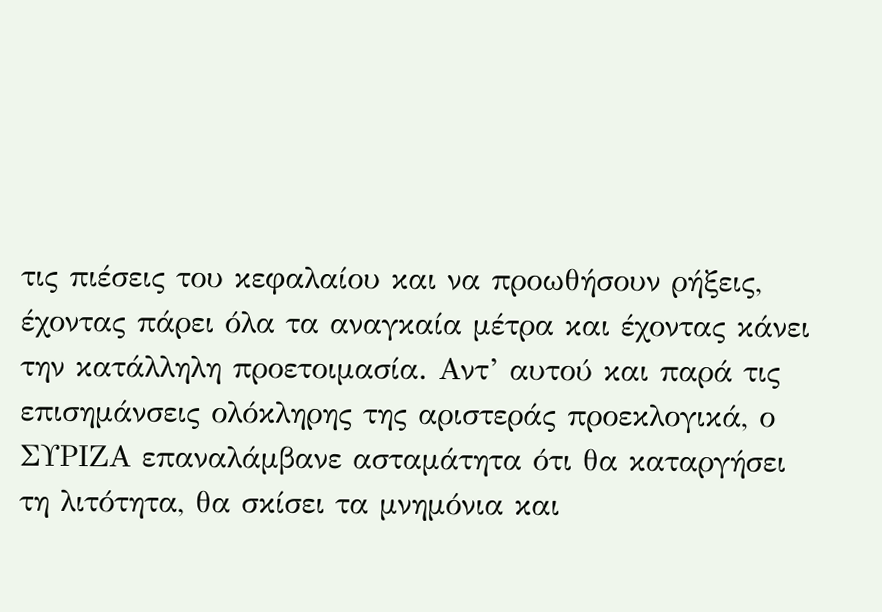τις πιέσεις του κεφαλαίου και να προωθήσουν ρήξεις, έχοντας πάρει όλα τα αναγκαία μέτρα και έχοντας κάνει την κατάλληλη προετοιμασία. Αντ’ αυτού και παρά τις επισημάνσεις ολόκληρης της αριστεράς προεκλογικά, ο ΣΥΡΙΖΑ επαναλάμβανε ασταμάτητα ότι θα καταργήσει τη λιτότητα, θα σκίσει τα μνημόνια και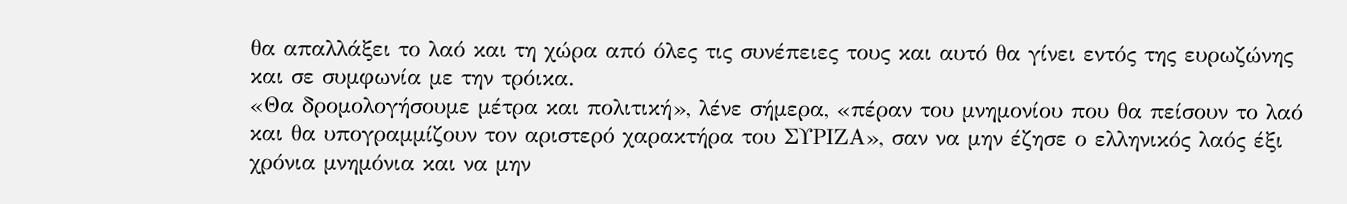θα απαλλάξει το λαό και τη χώρα από όλες τις συνέπειες τους και αυτό θα γίνει εντός της ευρωζώνης και σε συμφωνία με την τρόικα.
«Θα δρομολογήσουμε μέτρα και πολιτική», λένε σήμερα, «πέραν του μνημονίου που θα πείσουν το λαό και θα υπογραμμίζουν τον αριστερό χαρακτήρα του ΣΥΡΙΖΑ», σαν να μην έζησε ο ελληνικός λαός έξι χρόνια μνημόνια και να μην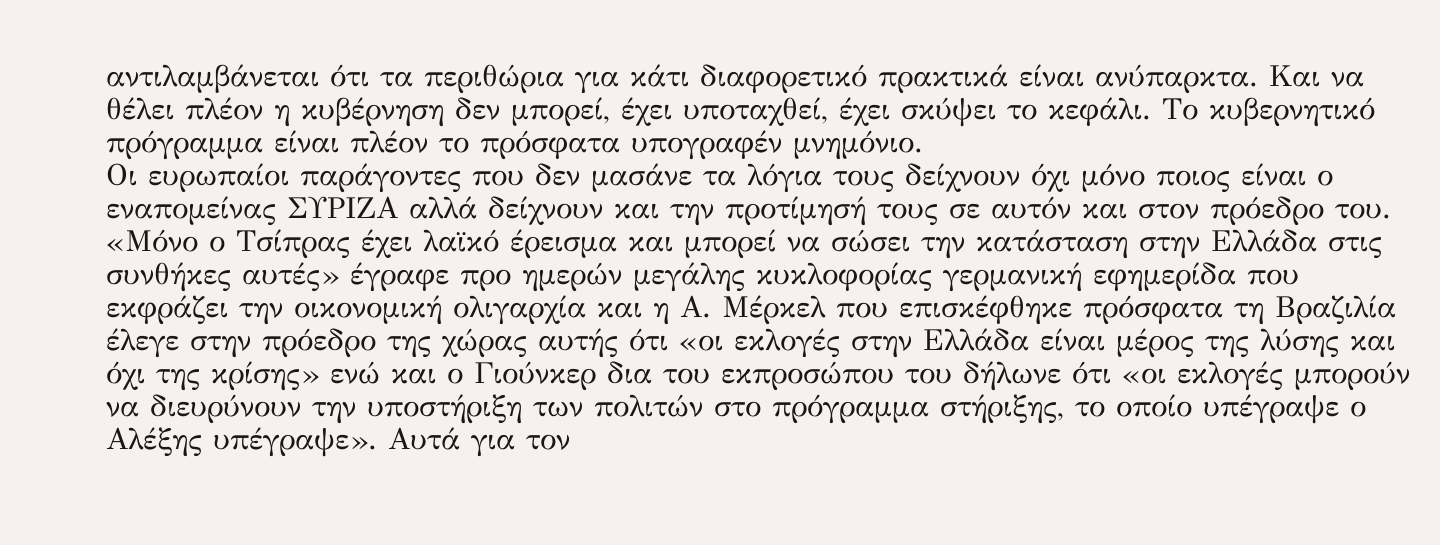αντιλαμβάνεται ότι τα περιθώρια για κάτι διαφορετικό πρακτικά είναι ανύπαρκτα. Και να θέλει πλέον η κυβέρνηση δεν μπορεί, έχει υποταχθεί, έχει σκύψει το κεφάλι. Το κυβερνητικό πρόγραμμα είναι πλέον το πρόσφατα υπογραφέν μνημόνιο.
Οι ευρωπαίοι παράγοντες που δεν μασάνε τα λόγια τους δείχνουν όχι μόνο ποιος είναι ο εναπομείνας ΣΥΡΙΖΑ αλλά δείχνουν και την προτίμησή τους σε αυτόν και στον πρόεδρο του. «Μόνο ο Τσίπρας έχει λαϊκό έρεισμα και μπορεί να σώσει την κατάσταση στην Ελλάδα στις συνθήκες αυτές» έγραφε προ ημερών μεγάλης κυκλοφορίας γερμανική εφημερίδα που εκφράζει την οικονομική ολιγαρχία και η Α. Μέρκελ που επισκέφθηκε πρόσφατα τη Βραζιλία έλεγε στην πρόεδρο της χώρας αυτής ότι «οι εκλογές στην Ελλάδα είναι μέρος της λύσης και όχι της κρίσης» ενώ και ο Γιούνκερ δια του εκπροσώπου του δήλωνε ότι «οι εκλογές μπορούν να διευρύνουν την υποστήριξη των πολιτών στο πρόγραμμα στήριξης, το οποίο υπέγραψε ο Αλέξης υπέγραψε». Αυτά για τον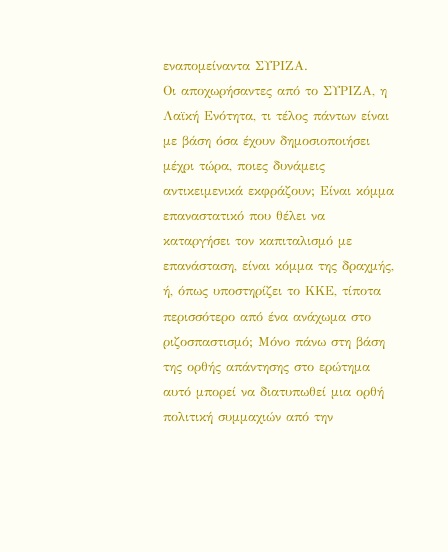εναπομείναντα ΣΥΡΙΖΑ.
Οι αποχωρήσαντες από το ΣΥΡΙΖΑ, η Λαϊκή Ενότητα, τι τέλος πάντων είναι με βάση όσα έχουν δημοσιοποιήσει μέχρι τώρα, ποιες δυνάμεις αντικειμενικά εκφράζουν; Είναι κόμμα επαναστατικό που θέλει να καταργήσει τον καπιταλισμό με επανάσταση, είναι κόμμα της δραχμής, ή, όπως υποστηρίζει το ΚΚΕ, τίποτα περισσότερο από ένα ανάχωμα στο ριζοσπαστισμό; Μόνο πάνω στη βάση της ορθής απάντησης στο ερώτημα αυτό μπορεί να διατυπωθεί μια ορθή πολιτική συμμαχιών από την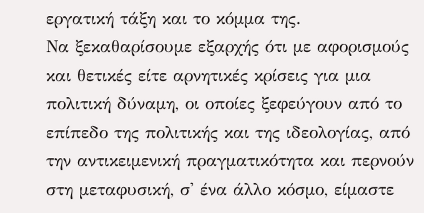εργατική τάξη και το κόμμα της.
Να ξεκαθαρίσουμε εξαρχής ότι με αφορισμούς και θετικές είτε αρνητικές κρίσεις για μια πολιτική δύναμη, οι οποίες ξεφεύγουν από το επίπεδο της πολιτικής και της ιδεολογίας, από την αντικειμενική πραγματικότητα και περνούν στη μεταφυσική, σ' ένα άλλο κόσμο, είμαστε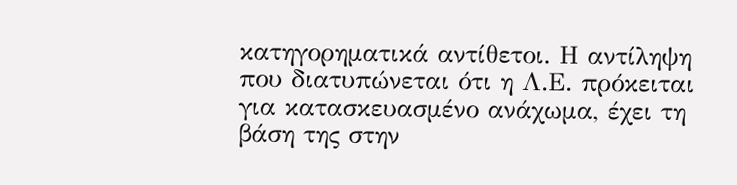κατηγορηματικά αντίθετοι. Η αντίληψη που διατυπώνεται ότι η Λ.Ε. πρόκειται για κατασκευασμένο ανάχωμα, έχει τη βάση της στην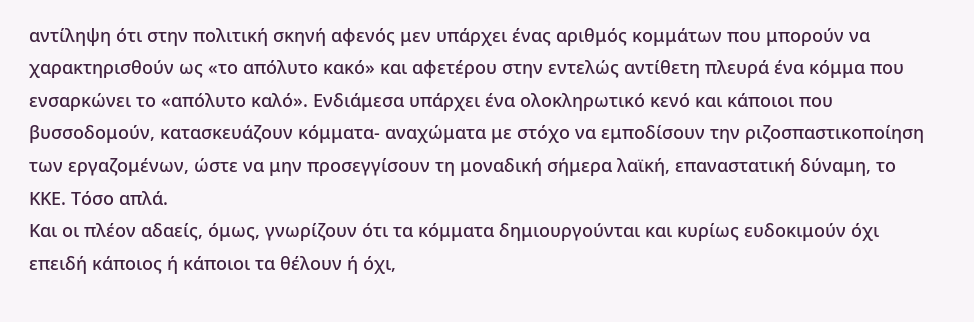αντίληψη ότι στην πολιτική σκηνή αφενός μεν υπάρχει ένας αριθμός κομμάτων που μπορούν να χαρακτηρισθούν ως «το απόλυτο κακό» και αφετέρου στην εντελώς αντίθετη πλευρά ένα κόμμα που ενσαρκώνει το «απόλυτο καλό». Ενδιάμεσα υπάρχει ένα ολοκληρωτικό κενό και κάποιοι που βυσσοδομούν, κατασκευάζουν κόμματα- αναχώματα με στόχο να εμποδίσουν την ριζοσπαστικοποίηση των εργαζομένων, ώστε να μην προσεγγίσουν τη μοναδική σήμερα λαϊκή, επαναστατική δύναμη, το ΚΚΕ. Τόσο απλά.
Και οι πλέον αδαείς, όμως, γνωρίζουν ότι τα κόμματα δημιουργούνται και κυρίως ευδοκιμούν όχι επειδή κάποιος ή κάποιοι τα θέλουν ή όχι,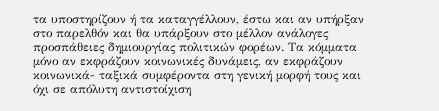τα υποστηρίζουν ή τα καταγγέλλουν, έστω και αν υπήρξαν στο παρελθόν και θα υπάρξουν στο μέλλον ανάλογες προσπάθειες δημιουργίας πολιτικών φορέων. Τα κόμματα μόνο αν εκφράζουν κοινωνικές δυνάμεις, αν εκφράζουν κοινωνικά- ταξικά συμφέροντα στη γενική μορφή τους και όχι σε απόλυτη αντιστοίχιση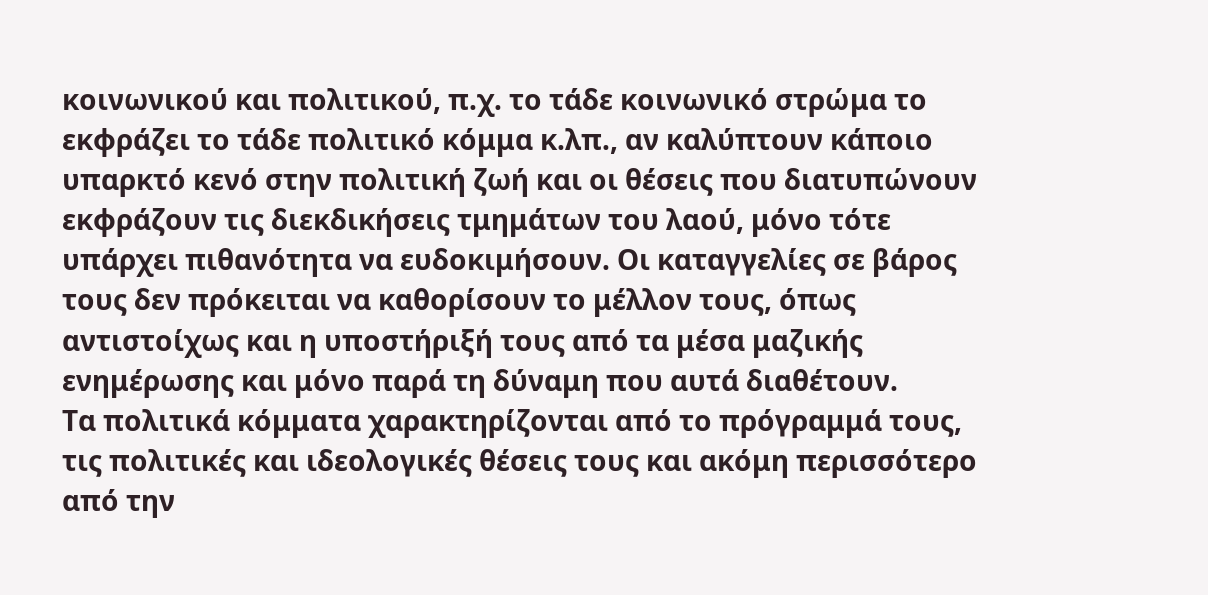κοινωνικού και πολιτικού, π.χ. το τάδε κοινωνικό στρώμα το εκφράζει το τάδε πολιτικό κόμμα κ.λπ., αν καλύπτουν κάποιο υπαρκτό κενό στην πολιτική ζωή και οι θέσεις που διατυπώνουν εκφράζουν τις διεκδικήσεις τμημάτων του λαού, μόνο τότε υπάρχει πιθανότητα να ευδοκιμήσουν. Οι καταγγελίες σε βάρος τους δεν πρόκειται να καθορίσουν το μέλλον τους, όπως αντιστοίχως και η υποστήριξή τους από τα μέσα μαζικής ενημέρωσης και μόνο παρά τη δύναμη που αυτά διαθέτουν.
Τα πολιτικά κόμματα χαρακτηρίζονται από το πρόγραμμά τους, τις πολιτικές και ιδεολογικές θέσεις τους και ακόμη περισσότερο από την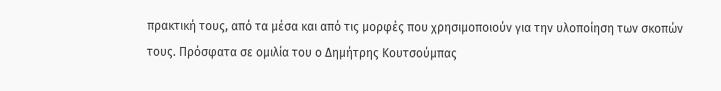πρακτική τους, από τα μέσα και από τις μορφές που χρησιμοποιούν για την υλοποίηση των σκοπών τους. Πρόσφατα σε ομιλία του ο Δημήτρης Κουτσούμπας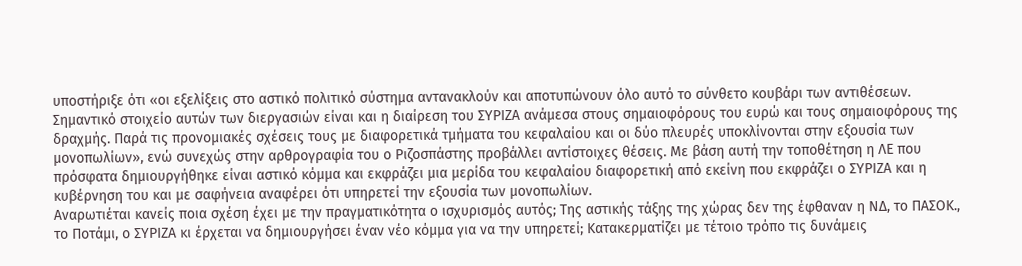υποστήριξε ότι «οι εξελίξεις στο αστικό πολιτικό σύστημα αντανακλούν και αποτυπώνουν όλο αυτό το σύνθετο κουβάρι των αντιθέσεων.
Σημαντικό στοιχείο αυτών των διεργασιών είναι και η διαίρεση του ΣΥΡΙΖΑ ανάμεσα στους σημαιοφόρους του ευρώ και τους σημαιοφόρους της δραχμής. Παρά τις προνομιακές σχέσεις τους με διαφορετικά τμήματα του κεφαλαίου και οι δύο πλευρές υποκλίνονται στην εξουσία των μονοπωλίων», ενώ συνεχώς στην αρθρογραφία του ο Ριζοσπάστης προβάλλει αντίστοιχες θέσεις. Με βάση αυτή την τοποθέτηση η ΛΕ που πρόσφατα δημιουργήθηκε είναι αστικό κόμμα και εκφράζει μια μερίδα του κεφαλαίου διαφορετική από εκείνη που εκφράζει ο ΣΥΡΙΖΑ και η κυβέρνηση του και με σαφήνεια αναφέρει ότι υπηρετεί την εξουσία των μονοπωλίων.
Αναρωτιέται κανείς ποια σχέση έχει με την πραγματικότητα ο ισχυρισμός αυτός; Της αστικής τάξης της χώρας δεν της έφθαναν η ΝΔ, το ΠΑΣΟΚ., το Ποτάμι, ο ΣΥΡΙΖΑ κι έρχεται να δημιουργήσει έναν νέο κόμμα για να την υπηρετεί; Κατακερματίζει με τέτοιο τρόπο τις δυνάμεις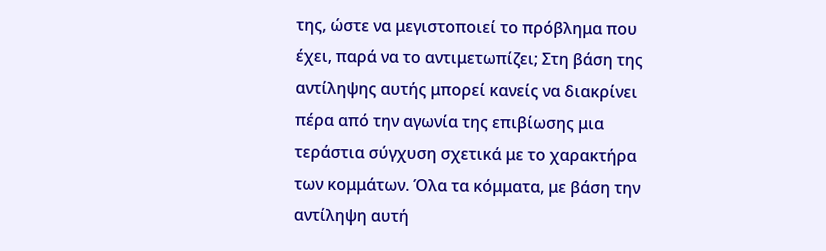της, ώστε να μεγιστοποιεί το πρόβλημα που έχει, παρά να το αντιμετωπίζει; Στη βάση της αντίληψης αυτής μπορεί κανείς να διακρίνει πέρα από την αγωνία της επιβίωσης μια τεράστια σύγχυση σχετικά με το χαρακτήρα των κομμάτων. Όλα τα κόμματα, με βάση την αντίληψη αυτή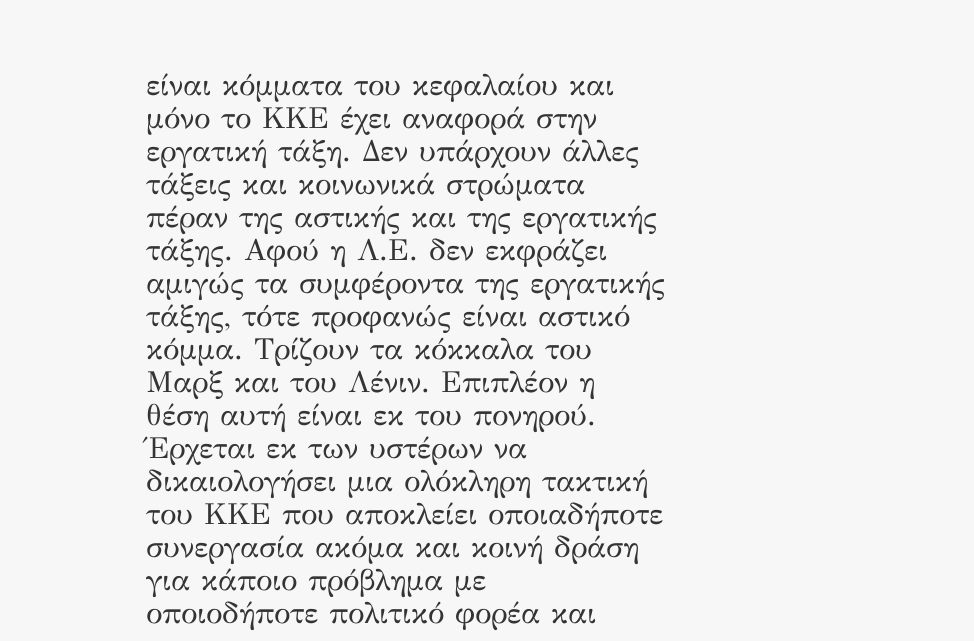είναι κόμματα του κεφαλαίου και μόνο το ΚΚΕ έχει αναφορά στην εργατική τάξη. Δεν υπάρχουν άλλες τάξεις και κοινωνικά στρώματα πέραν της αστικής και της εργατικής τάξης. Αφού η Λ.Ε. δεν εκφράζει αμιγώς τα συμφέροντα της εργατικής τάξης, τότε προφανώς είναι αστικό κόμμα. Τρίζουν τα κόκκαλα του Μαρξ και του Λένιν. Επιπλέον η θέση αυτή είναι εκ του πονηρού. Έρχεται εκ των υστέρων να δικαιολογήσει μια ολόκληρη τακτική του ΚΚΕ που αποκλείει οποιαδήποτε συνεργασία ακόμα και κοινή δράση για κάποιο πρόβλημα με οποιοδήποτε πολιτικό φορέα και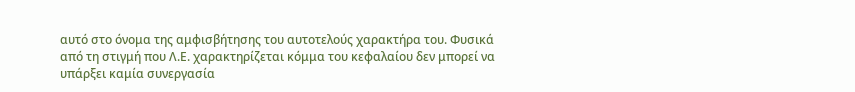αυτό στο όνομα της αμφισβήτησης του αυτοτελούς χαρακτήρα του. Φυσικά από τη στιγμή που Λ.Ε. χαρακτηρίζεται κόμμα του κεφαλαίου δεν μπορεί να υπάρξει καμία συνεργασία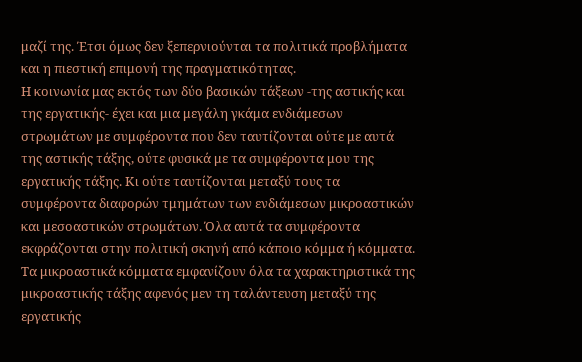μαζί της. Έτσι όμως δεν ξεπερνιούνται τα πολιτικά προβλήματα και η πιεστική επιμονή της πραγματικότητας.
Η κοινωνία μας εκτός των δύο βασικών τάξεων -της αστικής και της εργατικής- έχει και μια μεγάλη γκάμα ενδιάμεσων στρωμάτων με συμφέροντα που δεν ταυτίζονται ούτε με αυτά της αστικής τάξης, ούτε φυσικά με τα συμφέροντα μου της εργατικής τάξης. Κι ούτε ταυτίζονται μεταξύ τους τα συμφέροντα διαφορών τμημάτων των ενδιάμεσων μικροαστικών και μεσοαστικών στρωμάτων. Όλα αυτά τα συμφέροντα εκφράζονται στην πολιτική σκηνή από κάποιο κόμμα ή κόμματα. Τα μικροαστικά κόμματα εμφανίζουν όλα τα χαρακτηριστικά της μικροαστικής τάξης αφενός μεν τη ταλάντευση μεταξύ της εργατικής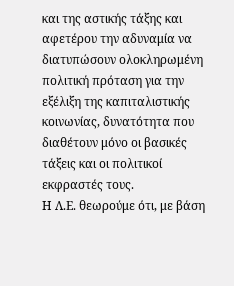και της αστικής τάξης και αφετέρου την αδυναμία να διατυπώσουν ολοκληρωμένη πολιτική πρόταση για την εξέλιξη της καπιταλιστικής κοινωνίας, δυνατότητα που διαθέτουν μόνο οι βασικές τάξεις και οι πολιτικοί εκφραστές τους.
Η Λ.Ε. θεωρούμε ότι, με βάση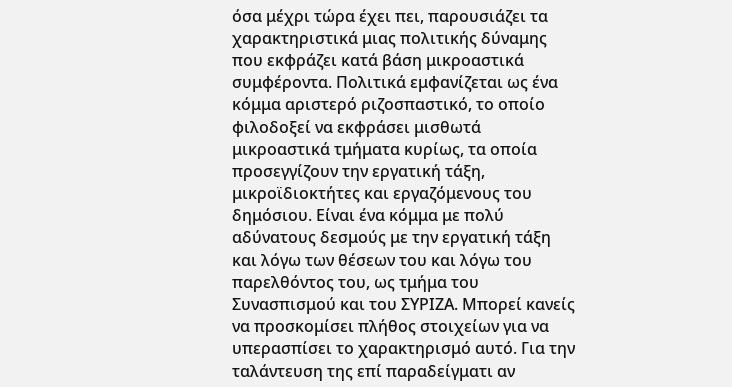όσα μέχρι τώρα έχει πει, παρουσιάζει τα χαρακτηριστικά μιας πολιτικής δύναμης που εκφράζει κατά βάση μικροαστικά συμφέροντα. Πολιτικά εμφανίζεται ως ένα κόμμα αριστερό ριζοσπαστικό, το οποίο φιλοδοξεί να εκφράσει μισθωτά μικροαστικά τμήματα κυρίως, τα οποία προσεγγίζουν την εργατική τάξη, μικροϊδιοκτήτες και εργαζόμενους του δημόσιου. Είναι ένα κόμμα με πολύ αδύνατους δεσμούς με την εργατική τάξη και λόγω των θέσεων του και λόγω του παρελθόντος του, ως τμήμα του Συνασπισμού και του ΣΥΡΙΖΑ. Μπορεί κανείς να προσκομίσει πλήθος στοιχείων για να υπερασπίσει το χαρακτηρισμό αυτό. Για την ταλάντευση της επί παραδείγματι αν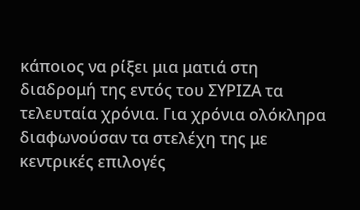κάποιος να ρίξει μια ματιά στη διαδρομή της εντός του ΣΥΡΙΖΑ τα τελευταία χρόνια. Για χρόνια ολόκληρα διαφωνούσαν τα στελέχη της με κεντρικές επιλογές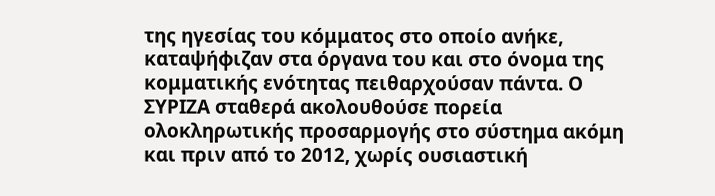της ηγεσίας του κόμματος στο οποίο ανήκε, καταψήφιζαν στα όργανα του και στο όνομα της κομματικής ενότητας πειθαρχούσαν πάντα. Ο ΣΥΡΙΖΑ σταθερά ακολουθούσε πορεία ολοκληρωτικής προσαρμογής στο σύστημα ακόμη και πριν από το 2012, χωρίς ουσιαστική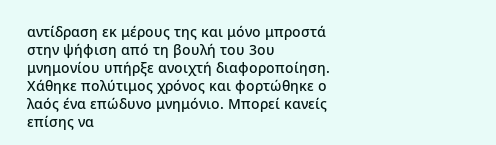αντίδραση εκ μέρους της και μόνο μπροστά στην ψήφιση από τη βουλή του 3ου μνημονίου υπήρξε ανοιχτή διαφοροποίηση. Χάθηκε πολύτιμος χρόνος και φορτώθηκε ο λαός ένα επώδυνο μνημόνιο. Μπορεί κανείς επίσης να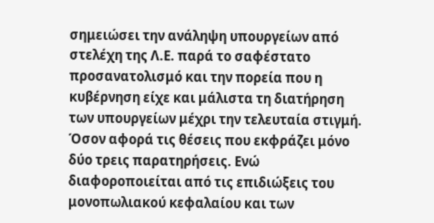σημειώσει την ανάληψη υπουργείων από στελέχη της Λ.Ε. παρά το σαφέστατο προσανατολισμό και την πορεία που η κυβέρνηση είχε και μάλιστα τη διατήρηση των υπουργείων μέχρι την τελευταία στιγμή.
Όσον αφορά τις θέσεις που εκφράζει μόνο δύο τρεις παρατηρήσεις. Ενώ διαφοροποιείται από τις επιδιώξεις του μονοπωλιακού κεφαλαίου και των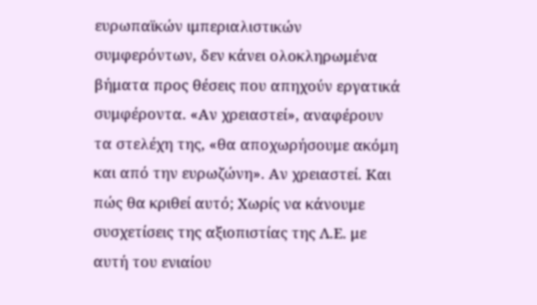ευρωπαϊκών ιμπεριαλιστικών συμφερόντων, δεν κάνει ολοκληρωμένα βήματα προς θέσεις που απηχούν εργατικά συμφέροντα. «Αν χρειαστεί», αναφέρουν τα στελέχη της, «θα αποχωρήσουμε ακόμη και από την ευρωζώνη». Αν χρειαστεί. Και πώς θα κριθεί αυτό; Χωρίς να κάνουμε συσχετίσεις της αξιοπιστίας της Λ.Ε. με αυτή του ενιαίου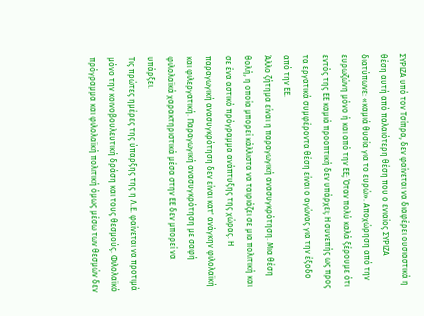ΣΥΡΙΖΑ υπό τον Τσίπρα, δεν φαίνεται να διαφέρει ουσιαστικά η θέση αυτή από παλαιότερη θέση που ο ενιαίος ΣΥΡΙΖΑ διατύπωνε: «καμιά θυσία για το ευρώ». Αποχώρηση από την ευρωζώνη μόνο ή και από την ΕΕ; Όταν πολύ καλά ξέρουμε ότι εντός της ΕΕ καμιά προοπτική δεν υπάρχει; Η συνεπής ως προς τα εργατικά συμφέροντα θέση είναι ο αγώνας για την έξοδο από την ΕΕ.
Άλλο ζήτημα είναι η παραγωγική ανασυγκρότηση. Μια θέση θολή, η οποία μπορεί κάλλιστα να ταιριάζει σε μια πολιτική και σε ένα αστικό πρόγραμμα ανάπτυξης της χώρας. Η παραγωγική ανασυγκρότηση δεν είναι κατ' ανάγκην φιλολαϊκή και φιλεργατική. Παραγωγική ανασυγκρότηση με σαφή φιλολαϊκά χαρακτηριστικά μέσα στην ΕΕ δεν μπορεί να υπάρξει.
Τις πρώτες ημέρες της ύπαρξης της η Λ.Ε. φαίνεται να προτιμά μόνο την κοινοβουλευτική δράση και τους θεσμούς. Φιλολαϊκό πρόγραμμα και φιλολαϊκή πολιτική όμως μέσω των θεσμών δεν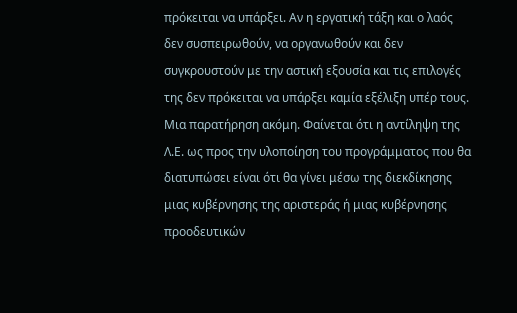πρόκειται να υπάρξει. Αν η εργατική τάξη και ο λαός δεν συσπειρωθούν, να οργανωθούν και δεν συγκρουστούν με την αστική εξουσία και τις επιλογές της δεν πρόκειται να υπάρξει καμία εξέλιξη υπέρ τους.
Μια παρατήρηση ακόμη. Φαίνεται ότι η αντίληψη της Λ.Ε. ως προς την υλοποίηση του προγράμματος που θα διατυπώσει είναι ότι θα γίνει μέσω της διεκδίκησης μιας κυβέρνησης της αριστεράς ή μιας κυβέρνησης προοδευτικών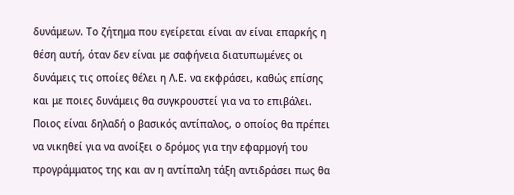δυνάμεων. Το ζήτημα που εγείρεται είναι αν είναι επαρκής η θέση αυτή, όταν δεν είναι με σαφήνεια διατυπωμένες οι δυνάμεις τις οποίες θέλει η Λ.Ε. να εκφράσει, καθώς επίσης και με ποιες δυνάμεις θα συγκρουστεί για να το επιβάλει. Ποιος είναι δηλαδή ο βασικός αντίπαλος, ο οποίος θα πρέπει να νικηθεί για να ανοίξει ο δρόμος για την εφαρμογή του προγράμματος της και αν η αντίπαλη τάξη αντιδράσει πως θα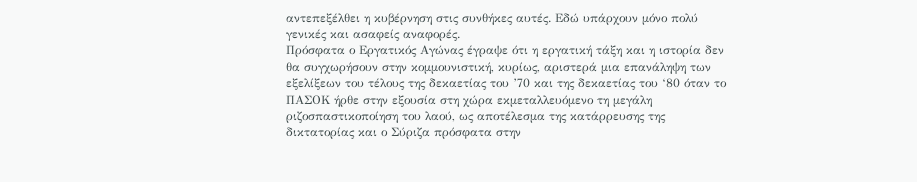αντεπεξέλθει η κυβέρνηση στις συνθήκες αυτές. Εδώ υπάρχουν μόνο πολύ γενικές και ασαφείς αναφορές.
Πρόσφατα ο Εργατικός Αγώνας έγραψε ότι η εργατική τάξη και η ιστορία δεν θα συγχωρήσουν στην κομμουνιστική, κυρίως, αριστερά μια επανάληψη των εξελίξεων του τέλους της δεκαετίας του ’70 και της δεκαετίας του ‘80 όταν το ΠΑΣΟΚ ήρθε στην εξουσία στη χώρα εκμεταλλευόμενο τη μεγάλη ριζοσπαστικοποίηση του λαού, ως αποτέλεσμα της κατάρρευσης της δικτατορίας και ο Σύριζα πρόσφατα στην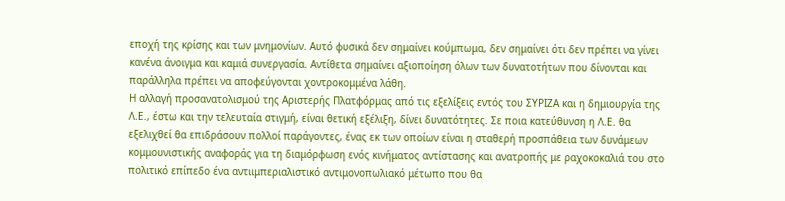εποχή της κρίσης και των μνημονίων. Αυτό φυσικά δεν σημαίνει κούμπωμα, δεν σημαίνει ότι δεν πρέπει να γίνει κανένα άνοιγμα και καμιά συνεργασία. Αντίθετα σημαίνει αξιοποίηση όλων των δυνατοτήτων που δίνονται και παράλληλα πρέπει να αποφεύγονται χοντροκομμένα λάθη.
Η αλλαγή προσανατολισμού της Αριστερής Πλατφόρμας από τις εξελίξεις εντός του ΣΥΡΙΖΑ και η δημιουργία της Λ.Ε., έστω και την τελευταία στιγμή, είναι θετική εξέλιξη, δίνει δυνατότητες. Σε ποια κατεύθυνση η Λ.Ε. θα εξελιχθεί θα επιδράσουν πολλοί παράγοντες, ένας εκ των οποίων είναι η σταθερή προσπάθεια των δυνάμεων κομμουνιστικής αναφοράς για τη διαμόρφωση ενός κινήματος αντίστασης και ανατροπής με ραχοκοκαλιά του στο πολιτικό επίπεδο ένα αντιιμπεριαλιστικό αντιμονοπωλιακό μέτωπο που θα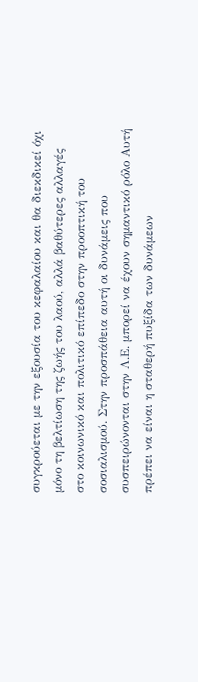συγκρούεται με την εξουσία του κεφαλαίου και θα διεκδικεί όχι μόνο τη βελτίωση της ζωής του λαού, αλλά βαθύτερες αλλαγές στο κοινωνικό και πολιτικό επίπεδο στην προοπτική του σοσιαλισμού. Στην προσπάθεια αυτή οι δυνάμεις που συσπειρώνονται στην Λ.Ε. μπορεί να έχουν σημαντικό ρόλο Αυτή πρέπει να είναι η σταθερή πυξίδα των δυνάμεων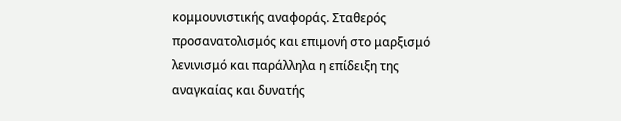κομμουνιστικής αναφοράς. Σταθερός προσανατολισμός και επιμονή στο μαρξισμό λενινισμό και παράλληλα η επίδειξη της αναγκαίας και δυνατής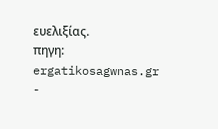ευελιξίας.
πηγη: ergatikosagwnas.gr
-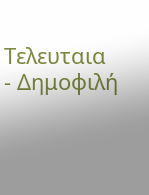Τελευταια
- Δημοφιλή